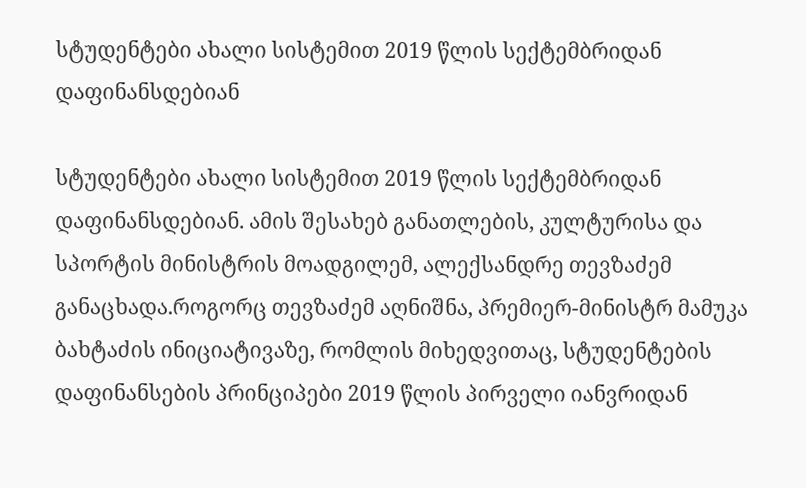სტუდენტები ახალი სისტემით 2019 წლის სექტემბრიდან დაფინანსდებიან

სტუდენტები ახალი სისტემით 2019 წლის სექტემბრიდან დაფინანსდებიან. ამის შესახებ განათლების, კულტურისა და სპორტის მინისტრის მოადგილემ, ალექსანდრე თევზაძემ განაცხადა.როგორც თევზაძემ აღნიშნა, პრემიერ-მინისტრ მამუკა ბახტაძის ინიციატივაზე, რომლის მიხედვითაც, სტუდენტების დაფინანსების პრინციპები 2019 წლის პირველი იანვრიდან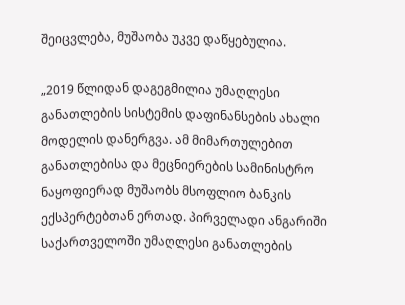შეიცვლება, მუშაობა უკვე დაწყებულია.

„2019 წლიდან დაგეგმილია უმაღლესი განათლების სისტემის დაფინანსების ახალი მოდელის დანერგვა. ამ მიმართულებით განათლებისა და მეცნიერების სამინისტრო ნაყოფიერად მუშაობს მსოფლიო ბანკის ექსპერტებთან ერთად. პირველადი ანგარიში საქართველოში უმაღლესი განათლების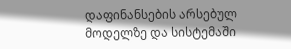დაფინანსების არსებულ მოდელზე და სისტემაში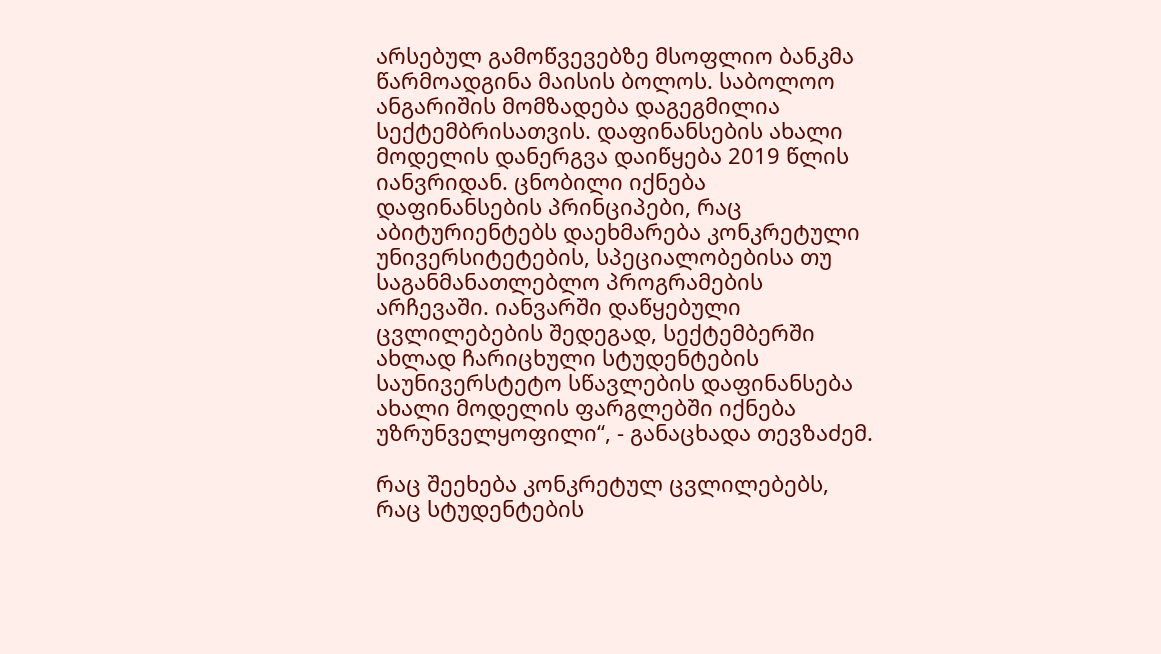არსებულ გამოწვევებზე მსოფლიო ბანკმა წარმოადგინა მაისის ბოლოს. საბოლოო ანგარიშის მომზადება დაგეგმილია სექტემბრისათვის. დაფინანსების ახალი მოდელის დანერგვა დაიწყება 2019 წლის იანვრიდან. ცნობილი იქნება დაფინანსების პრინციპები, რაც აბიტურიენტებს დაეხმარება კონკრეტული უნივერსიტეტების, სპეციალობებისა თუ საგანმანათლებლო პროგრამების არჩევაში. იანვარში დაწყებული ცვლილებების შედეგად, სექტემბერში ახლად ჩარიცხული სტუდენტების საუნივერსტეტო სწავლების დაფინანსება ახალი მოდელის ფარგლებში იქნება უზრუნველყოფილი“, - განაცხადა თევზაძემ.

რაც შეეხება კონკრეტულ ცვლილებებს, რაც სტუდენტების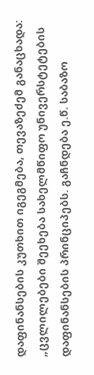დაფინანსების კუთხით იგეგმება, თევაზეძემ განაცხადა: „ცვლილებები შეეხება სახელმწიფო უნივერსტეტების დაფინანსების პრინციპებს. გაჩნდება ე.წ. საბაზო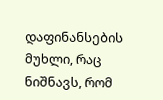დაფინანსების მუხლი, რაც ნიშნავს, რომ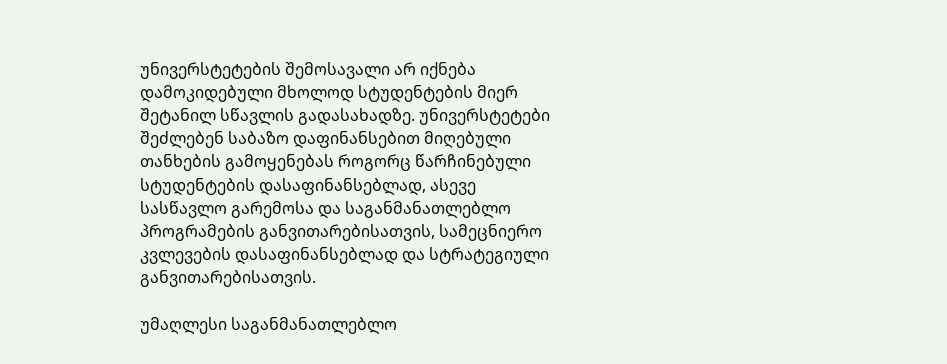უნივერსტეტების შემოსავალი არ იქნება დამოკიდებული მხოლოდ სტუდენტების მიერ შეტანილ სწავლის გადასახადზე. უნივერსტეტები შეძლებენ საბაზო დაფინანსებით მიღებული თანხების გამოყენებას როგორც წარჩინებული სტუდენტების დასაფინანსებლად, ასევე სასწავლო გარემოსა და საგანმანათლებლო პროგრამების განვითარებისათვის, სამეცნიერო კვლევების დასაფინანსებლად და სტრატეგიული განვითარებისათვის.

უმაღლესი საგანმანათლებლო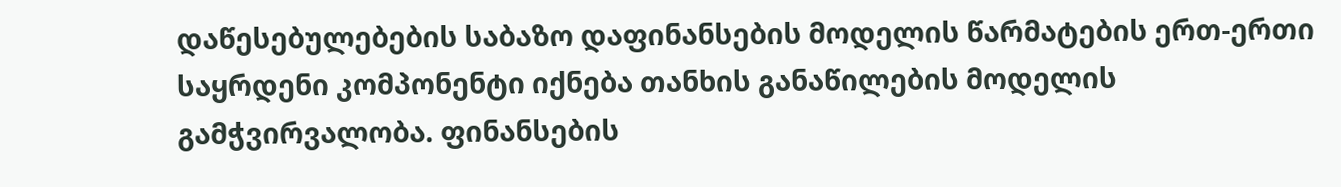დაწესებულებების საბაზო დაფინანსების მოდელის წარმატების ერთ-ერთი საყრდენი კომპონენტი იქნება თანხის განაწილების მოდელის გამჭვირვალობა. ფინანსების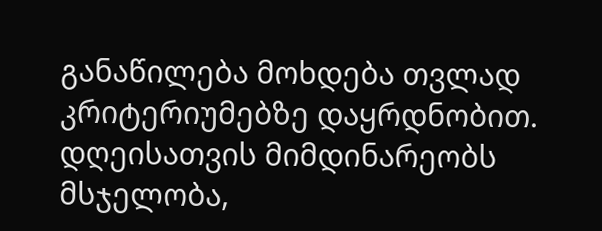განაწილება მოხდება თვლად კრიტერიუმებზე დაყრდნობით. დღეისათვის მიმდინარეობს მსჯელობა,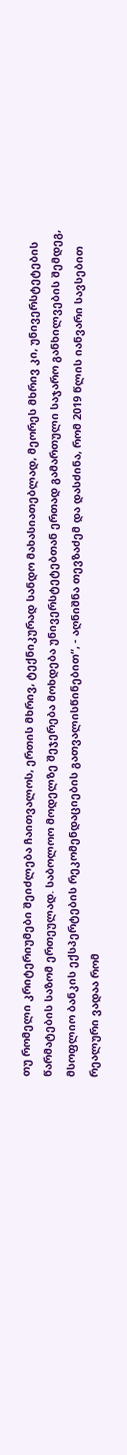თუ რომელი კრიტერიუმები შეიძლება ჩაითვალოს, ერთის მხრივ, ტექნიკურად სანდო მახასიათებლად, მეორეს მხრივ კი, უნივერსტეტების წარმატების საზომ ერთეულად. საბოლოო მოდელზე შეჯერება მოხდება უნივერსტეტებთან ერთად გამართული საჯარო განხილვების შემდეგ, მსოფლიო ბანკის ექსპერტების რეკომენდაციების გათვალისწინებით“, - აღნიშნა თევზაძემ და დასძინა, რომ 2019 წლის იანვარი სავსებით რეალური ვადაა რომ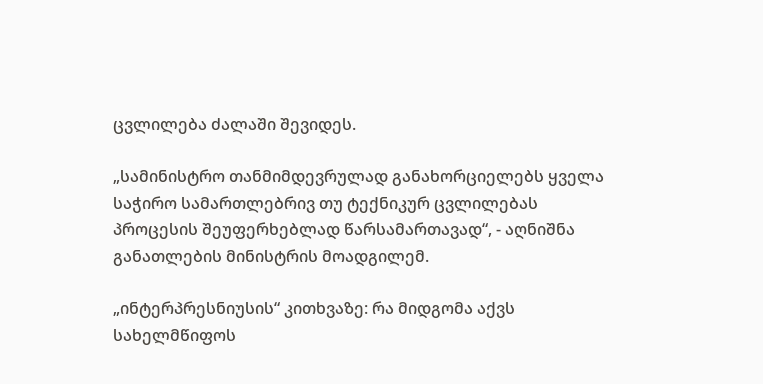ცვლილება ძალაში შევიდეს.

„სამინისტრო თანმიმდევრულად განახორციელებს ყველა საჭირო სამართლებრივ თუ ტექნიკურ ცვლილებას პროცესის შეუფერხებლად წარსამართავად“, - აღნიშნა განათლების მინისტრის მოადგილემ.

„ინტერპრესნიუსის“ კითხვაზე: რა მიდგომა აქვს სახელმწიფოს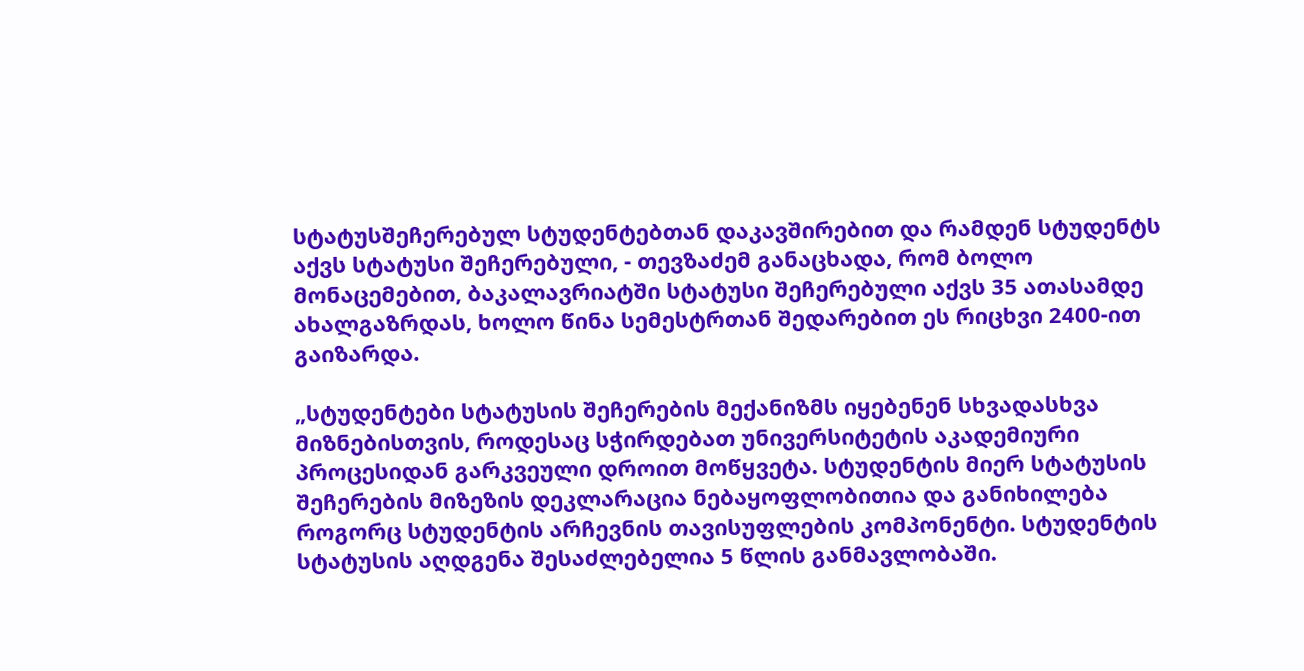სტატუსშეჩერებულ სტუდენტებთან დაკავშირებით და რამდენ სტუდენტს აქვს სტატუსი შეჩერებული, - თევზაძემ განაცხადა, რომ ბოლო მონაცემებით, ბაკალავრიატში სტატუსი შეჩერებული აქვს 35 ათასამდე ახალგაზრდას, ხოლო წინა სემესტრთან შედარებით ეს რიცხვი 2400-ით გაიზარდა.

„სტუდენტები სტატუსის შეჩერების მექანიზმს იყებენენ სხვადასხვა მიზნებისთვის, როდესაც სჭირდებათ უნივერსიტეტის აკადემიური პროცესიდან გარკვეული დროით მოწყვეტა. სტუდენტის მიერ სტატუსის შეჩერების მიზეზის დეკლარაცია ნებაყოფლობითია და განიხილება როგორც სტუდენტის არჩევნის თავისუფლების კომპონენტი. სტუდენტის სტატუსის აღდგენა შესაძლებელია 5 წლის განმავლობაში.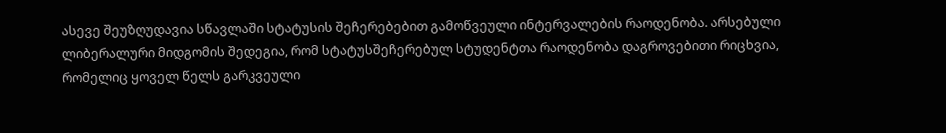ასევე შეუზღუდავია სწავლაში სტატუსის შეჩერებებით გამოწვეული ინტერვალების რაოდენობა. არსებული ლიბერალური მიდგომის შედეგია, რომ სტატუსშეჩერებულ სტუდენტთა რაოდენობა დაგროვებითი რიცხვია, რომელიც ყოველ წელს გარკვეული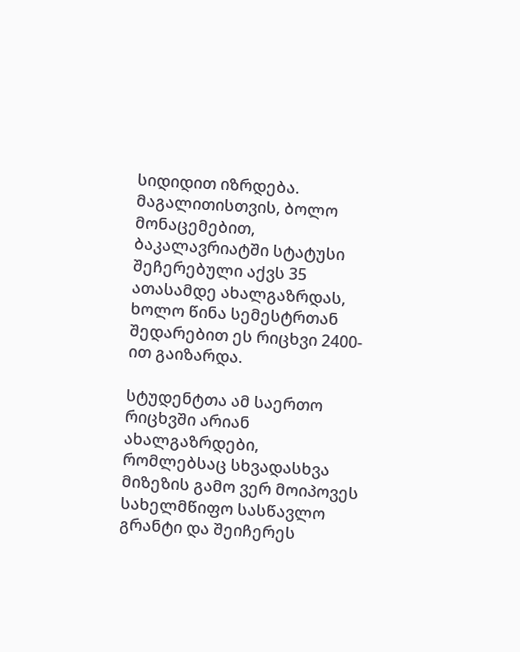სიდიდით იზრდება. მაგალითისთვის, ბოლო მონაცემებით, ბაკალავრიატში სტატუსი შეჩერებული აქვს 35 ათასამდე ახალგაზრდას, ხოლო წინა სემესტრთან შედარებით ეს რიცხვი 2400-ით გაიზარდა.

სტუდენტთა ამ საერთო რიცხვში არიან ახალგაზრდები, რომლებსაც სხვადასხვა მიზეზის გამო ვერ მოიპოვეს სახელმწიფო სასწავლო გრანტი და შეიჩერეს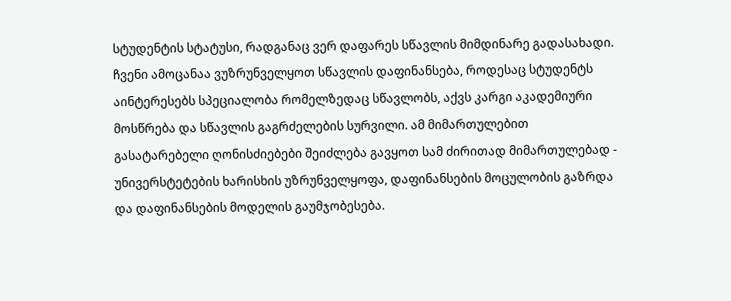სტუდენტის სტატუსი, რადგანაც ვერ დაფარეს სწავლის მიმდინარე გადასახადი. ჩვენი ამოცანაა ვუზრუნველყოთ სწავლის დაფინანსება, როდესაც სტუდენტს აინტერესებს სპეციალობა რომელზედაც სწავლობს, აქვს კარგი აკადემიური მოსწრება და სწავლის გაგრძელების სურვილი. ამ მიმართულებით გასატარებელი ღონისძიებები შეიძლება გავყოთ სამ ძირითად მიმართულებად - უნივერსტეტების ხარისხის უზრუნველყოფა, დაფინანსების მოცულობის გაზრდა და დაფინანსების მოდელის გაუმჯობესება.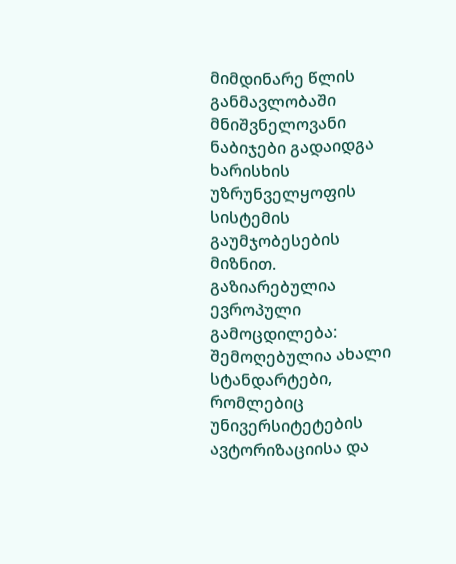მიმდინარე წლის განმავლობაში მნიშვნელოვანი ნაბიჯები გადაიდგა ხარისხის უზრუნველყოფის სისტემის გაუმჯობესების მიზნით. გაზიარებულია ევროპული გამოცდილება: შემოღებულია ახალი სტანდარტები, რომლებიც უნივერსიტეტების ავტორიზაციისა და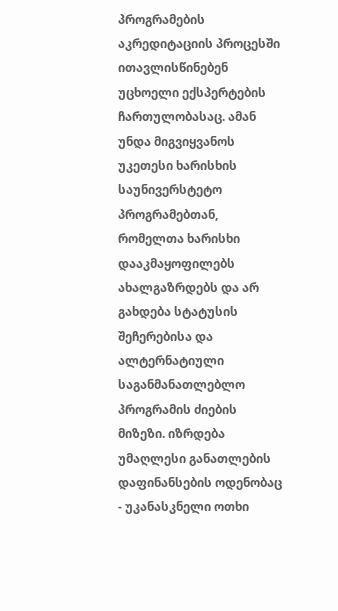პროგრამების აკრედიტაციის პროცესში ითავლისწინებენ უცხოელი ექსპერტების ჩართულობასაც. ამან უნდა მიგვიყვანოს უკეთესი ხარისხის საუნივერსტეტო პროგრამებთან, რომელთა ხარისხი დააკმაყოფილებს ახალგაზრდებს და არ გახდება სტატუსის შეჩერებისა და ალტერნატიული საგანმანათლებლო პროგრამის ძიების მიზეზი. იზრდება უმაღლესი განათლების დაფინანსების ოდენობაც - უკანასკნელი ოთხი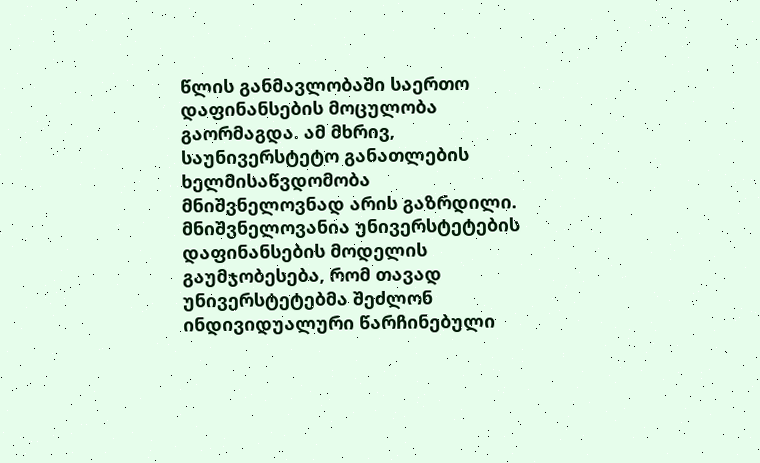წლის განმავლობაში საერთო დაფინანსების მოცულობა გაორმაგდა. ამ მხრივ, საუნივერსტეტო განათლების ხელმისაწვდომობა მნიშვნელოვნად არის გაზრდილი. მნიშვნელოვანია უნივერსტეტების დაფინანსების მოდელის გაუმჯობესება, რომ თავად უნივერსტეტებმა შეძლონ ინდივიდუალური წარჩინებული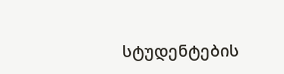სტუდენტების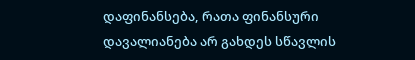დაფინანსება, რათა ფინანსური დავალიანება არ გახდეს სწავლის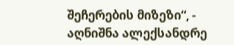შეჩერების მიზეზი“, - აღნიშნა ალექსანდრე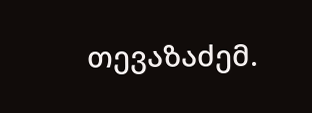თევაზაძემ.